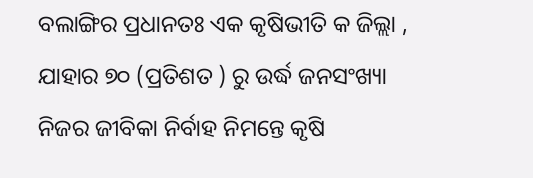ବଲାଙ୍ଗିର ପ୍ରଧାନତଃ ଏକ କୃଷିଭୀତି କ ଜିଲ୍ଲା , ଯାହାର ୭୦ (ପ୍ରତିଶତ ) ରୁ ଉର୍ଦ୍ଧ ଜନସଂଖ୍ୟା ନିଜର ଜୀବିକା ନିର୍ବାହ ନିମନ୍ତେ କୃଷି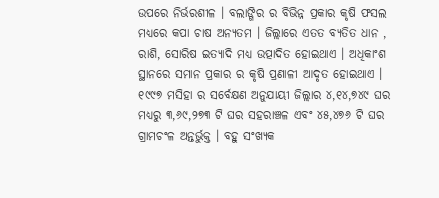ଉପରେ ନିର୍ଭରଶୀଳ । ବଲାଙ୍ଗିର ର ବିଭିନ୍ନ ପ୍ରକାର କୃଷି ଫସଲ ମଧ୍ୟରେ କପା ଚାଷ ଅନ୍ୟତମ । ଜିଲ୍ଲାରେ ଏତତ ବ୍ୟତିତ ଧାନ , ରାଶି, ସୋରିଷ ଇତ୍ୟାଦି ମଧ୍ୟ ଉତ୍ପାଦିତ ହୋଇଥାଏ । ଅଧିକାଂଶ ସ୍ଥାନରେ ସମାନ ପ୍ରକାର ର କୃଷି ପ୍ରଣାଳୀ ଆଦୃତ ହୋଇଥାଏ । ୧୯୯୭ ମସିହା ର ସର୍ବେକ୍ଷଣ ଅନୁଯାୟୀ ଜିଲ୍ଲାର ୪,୧୪,୭୪୯ ଘର ମଧ୍ୟରୁ ୩,୬୯,୨୭୩ ଟି ଘର ସହରାଞ୍ଚଳ ଏବଂ ୪୫,୪୭୬ ଟି ଘର ଗ୍ରାମଚଂଳ ଅନ୍ତର୍ଭୁକ୍ତ । ବହୁ ସଂଖ୍ୟକ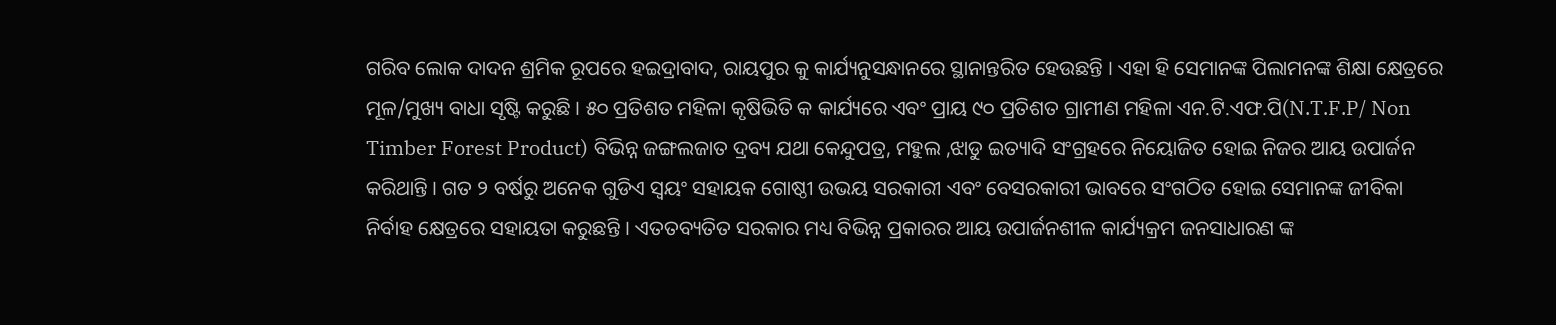ଗରିବ ଲୋକ ଦାଦନ ଶ୍ରମିକ ରୂପରେ ହଇଦ୍ରାବାଦ, ରାୟପୁର କୁ କାର୍ଯ୍ୟନୁସନ୍ଧାନରେ ସ୍ଥାନାନ୍ତରିତ ହେଉଛନ୍ତି । ଏହା ହି ସେମାନଙ୍କ ପିଲାମନଙ୍କ ଶିକ୍ଷା କ୍ଷେତ୍ରରେ ମୂଳ/ମୁଖ୍ୟ ବାଧା ସୃଷ୍ଟି କରୁଛି । ୫୦ ପ୍ରତିଶତ ମହିଳା କୃଷିଭିତି କ କାର୍ଯ୍ୟରେ ଏବଂ ପ୍ରାୟ ୯୦ ପ୍ରତିଶତ ଗ୍ରାମୀଣ ମହିଳା ଏନ.ଟି.ଏଫ.ପି(N.T.F.P/ Non Timber Forest Product) ବିଭିନ୍ନ ଜଙ୍ଗଲଜାତ ଦ୍ରବ୍ୟ ଯଥା କେନ୍ଦୁପତ୍ର, ମହୁଲ ,ଝାଡୁ ଇତ୍ୟାଦି ସଂଗ୍ରହରେ ନିୟୋଜିତ ହୋଇ ନିଜର ଆୟ ଉପାର୍ଜନ କରିଥାନ୍ତି । ଗତ ୨ ବର୍ଷରୁ ଅନେକ ଗୁଡିଏ ସ୍ଵୟଂ ସହାୟକ ଗୋଷ୍ଠୀ ଉଭୟ ସରକାରୀ ଏବଂ ବେସରକାରୀ ଭାବରେ ସଂଗଠିତ ହୋଇ ସେମାନଙ୍କ ଜୀବିକା ନିର୍ବାହ କ୍ଷେତ୍ରରେ ସହାୟତା କରୁଛନ୍ତି । ଏତତବ୍ୟତିତ ସରକାର ମଧ୍ୟ ବିଭିନ୍ନ ପ୍ରକାରର ଆୟ ଉପାର୍ଜନଶୀଳ କାର୍ଯ୍ୟକ୍ରମ ଜନସାଧାରଣ ଙ୍କ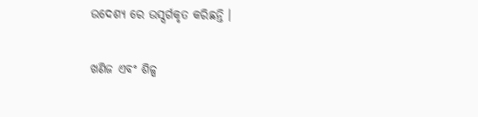ଉଦେଶ୍ୟ ରେ ଉସ୍ସର୍ଗକୃତ କରିଛନ୍ତି ।

ଖଣିଜ ଏବଂ ଶିଳ୍ପ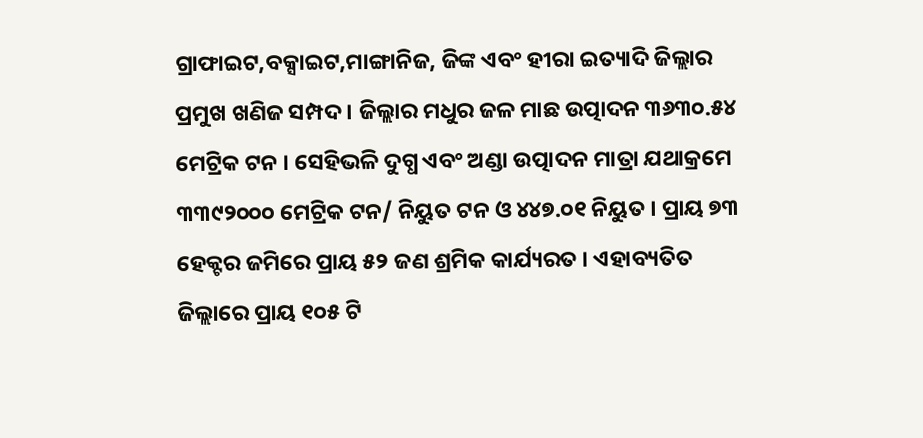ଗ୍ରାଫାଇଟ,ବକ୍ସାଇଟ,ମାଙ୍ଗାନିଜ, ଜିଙ୍କ ଏବଂ ହୀରା ଇତ୍ୟାଦି ଜିଲ୍ଲାର ପ୍ରମୁଖ ଖଣିଜ ସମ୍ପଦ । ଜିଲ୍ଲାର ମଧୁର ଜଳ ମାଛ ଉତ୍ପାଦନ ୩୬୩୦.୫୪ ମେଟ୍ରିକ ଟନ । ସେହିଭଳି ଦୁଗ୍ଧ ଏବଂ ଅଣ୍ଡା ଉତ୍ପାଦନ ମାତ୍ରା ଯଥାକ୍ରମେ ୩୩୯୨୦୦୦ ମେଟ୍ରିକ ଟନ/ ନିୟୁତ ଟନ ଓ ୪୪୭.୦୧ ନିୟୁତ । ପ୍ରାୟ ୭୩ ହେକ୍ଟର ଜମିରେ ପ୍ରାୟ ୫୨ ଜଣ ଶ୍ରମିକ କାର୍ଯ୍ୟରତ । ଏହାବ୍ୟତିତ ଜିଲ୍ଲାରେ ପ୍ରାୟ ୧୦୫ ଟି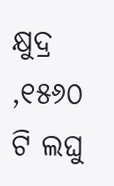କ୍ଷୁଦ୍ର ,୧୫୬୦ ଟି ଲଘୁ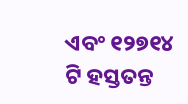ଏବଂ ୧୨୭୧୪ ଟି ହସ୍ତତନ୍ତ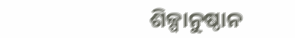ଶିଳ୍ପାନୁଷ୍ଠାନ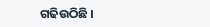ଗଢିଉଠିଛି ।